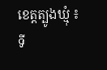ខេត្តត្បូងឃ្មុំ ៖ ទី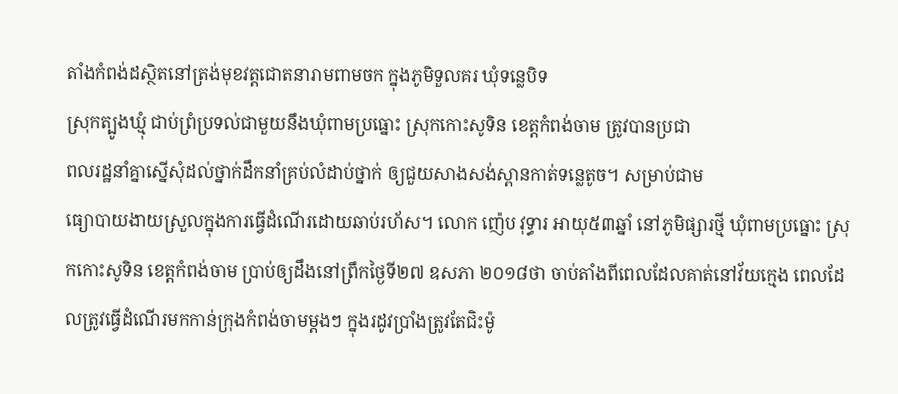តាំងកំពង់ដស្ថិតនៅត្រង់មុខវត្តជោតនារាមពាមចក ក្នុងភូមិទួលគរ ឃុំទន្លេបិទ
ស្រុកត្បូងឃ្មុំ ជាប់ព្រំប្រទល់ជាមួយនឹងឃុំពាមប្រធ្នោះ ស្រុកកោះសូទិន ខេត្តកំពង់ចាម ត្រូវបានប្រជា
ពលរដ្ឋនាំគ្នាស្នើសុំដល់ថ្នាក់ដឹកនាំគ្រប់លំដាប់ថ្នាក់ ឲ្យជួយសាងសង់ស្ពានកាត់ទន្លេតូច។ សម្រាប់ជាម
ធ្យោបាយងាយស្រួលក្នុងការធ្វើដំណើរដោយឆាប់រហ័ស។ លោក ញ៉េប វុទ្ធារ អាយុ៥៣ឆ្នាំ នៅភូមិផ្សារថ្មី ឃុំពាមប្រធ្នោះ ស្រុកកោះសូទិន ខេត្តកំពង់ចាម ប្រាប់ឲ្យដឹងនៅព្រឹកថ្ងៃទី២៧ ឧសភា ២០១៨ថា ចាប់តាំងពីពេលដែលគាត់នៅវ័យក្មេង ពេលដែលត្រូវធ្វើដំណើរមកកាន់ក្រុងកំពង់ចាមម្តងៗ ក្នុងរដូវប្រាំងត្រូវតែជិះម៉ូ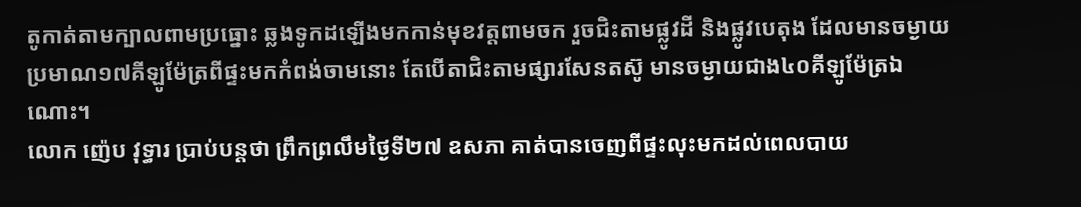តូកាត់តាមក្បាលពាមប្រធ្នោះ ឆ្លងទូកដឡើងមកកាន់មុខវត្តពាមចក រួចជិះតាមផ្លូវដី និងផ្លូវបេតុង ដែលមានចម្ងាយប្រមាណ១៧គីឡូម៉ែត្រពីផ្ទះមកកំពង់ចាមនោះ តែបើតាជិះតាមផ្សារសែនតស៊ូ មានចម្ងាយជាង៤០គីឡូម៉ែត្រឯណោះ។
លោក ញ៉េប វុទ្ធារ ប្រាប់បន្តថា ព្រឹកព្រលឹមថ្ងៃទី២៧ ឧសភា គាត់បានចេញពីផ្ទះលុះមកដល់ពេលបាយ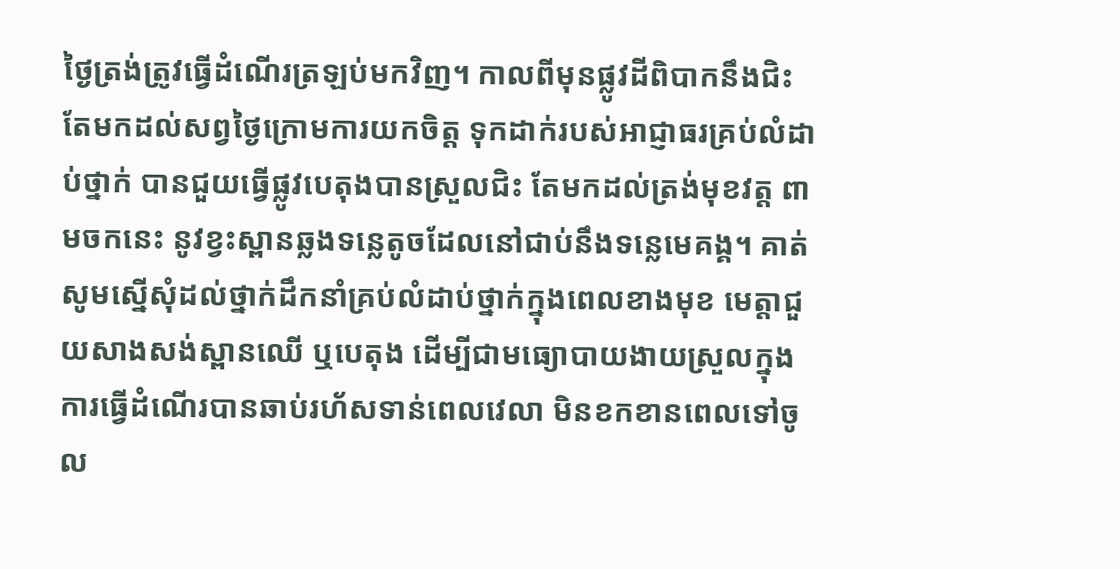ថ្ងៃត្រង់ត្រូវធ្វើដំណើរត្រឡប់មកវិញ។ កាលពីមុនផ្លូវដីពិបាកនឹងជិះតែមកដល់សព្វថ្ងៃក្រោមការយកចិត្ត ទុកដាក់របស់អាជ្ញាធរគ្រប់លំដាប់ថ្នាក់ បានជួយធ្វើផ្លូវបេតុងបានស្រួលជិះ តែមកដល់ត្រង់មុខវត្ត ពាមចកនេះ នូវខ្វះស្ពានឆ្លងទន្លេតូចដែលនៅជាប់នឹងទន្លេមេគង្គ។ គាត់សូមស្នើសុំដល់ថ្នាក់ដឹកនាំគ្រប់លំដាប់ថ្នាក់ក្នុងពេលខាងមុខ មេត្តាជួយសាងសង់ស្ពានឈើ ឬបេតុង ដើម្បីជាមធ្យោបាយងាយស្រួលក្នុងការធ្វើដំណើរបានឆាប់រហ័សទាន់ពេលវេលា មិនខកខានពេលទៅចូល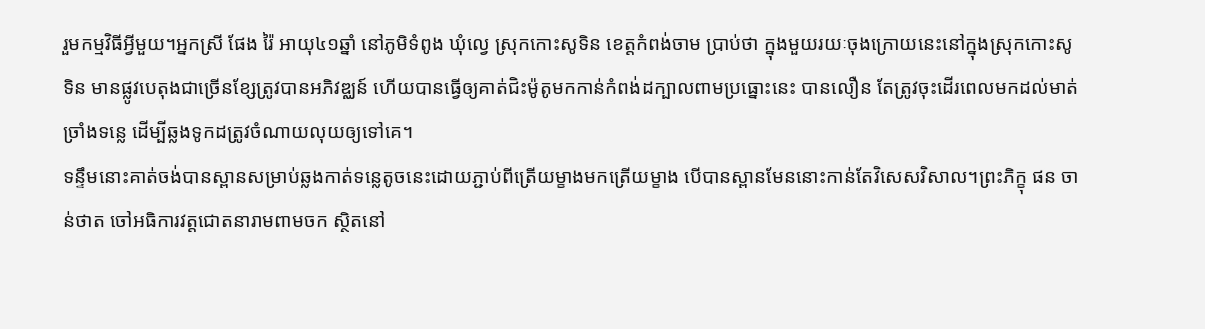រួមកម្មវិធីអ្វីមួយ។អ្នកស្រី ផែង រ៉ៃ អាយុ៤១ឆ្នាំ នៅភូមិទំពូង ឃុំល្វេ ស្រុកកោះសូទិន ខេត្តកំពង់ចាម ប្រាប់ថា ក្នុងមួយរយៈចុងក្រោយនេះនៅក្នុងស្រុកកោះសូទិន មានផ្លូវបេតុងជាច្រើនខ្សែត្រូវបានអភិវឌ្ឈន៍ ហើយបានធ្វើឲ្យគាត់ជិះម៉ូតូមកកាន់កំពង់ដក្បាលពាមប្រធ្នោះនេះ បានលឿន តែត្រូវចុះដើរពេលមកដល់មាត់ច្រាំងទន្លេ ដើម្បីឆ្លងទូកដត្រូវចំណាយលុយឲ្យទៅគេ។
ទន្ទឹមនោះគាត់ចង់បានស្ពានសម្រាប់ឆ្លងកាត់ទន្លេតូចនេះដោយភ្ជាប់ពីត្រើយម្ខាងមកត្រើយម្ខាង បើបានស្ពានមែននោះកាន់តែវិសេសវិសាល។ព្រះភិក្ខុ ផន ចាន់ថាត ចៅអធិការវត្តជោតនារាមពាមចក ស្ថិតនៅ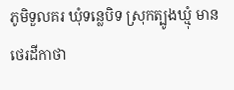ភូមិទួលគរ ឃុំទន្លេបិទ ស្រុកត្បូងឃ្មុំ មានថេរដីកាថា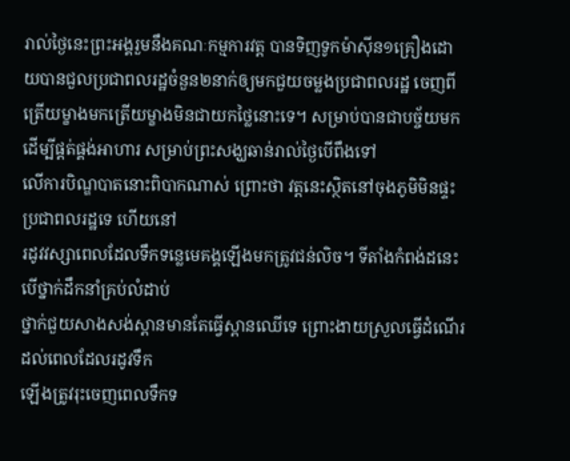រាល់ថ្ងៃនេះព្រះអង្គរួមនឹងគណៈកម្មការវត្ត បានទិញទូកម៉ាស៊ីន១គ្រឿងដោយបានជួលប្រជាពលរដ្ឋចំនួន២នាក់ឲ្យមកជួយចម្លងប្រជាពលរដ្ឋ ចេញពីត្រើយម្ខាងមកត្រើយម្ខាងមិនជាយកថ្លៃនោះទេ។ សម្រាប់បានជាបច្ច័យមកដើម្បីផ្តត់ផ្គង់អាហារ សម្រាប់ព្រះសង្ឃឆាន់រាល់ថ្ងៃបើពឹងទៅ
លើការបិណ្ឌបាតនោះពិបាកណាស់ ព្រោះថា វត្តនេះស្ថិតនៅចុងភូមិមិនផ្ទះប្រជាពលរដ្ឋទេ ហើយនៅ
រដូវវស្សាពេលដែលទឹកទន្លេមេគង្គឡើងមកត្រូវជន់លិច។ ទីតាំងកំពង់ដនេះបើថ្នាក់ដឹកនាំគ្រប់លំដាប់
ថ្នាក់ជួយសាងសង់ស្ពានមានតែធ្វើស្ពានឈើទេ ព្រោះងាយស្រួលធ្វើដំណើរដល់ពេលដែលរដូវទឹក
ឡើងត្រូវរុះចេញពេលទឹកទ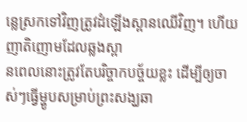ន្លេស្រកទៅវិញត្រូវដំឡើងស្ពានឈើវិញ។ ហើយញាតិញោមដែលឆ្លងស្ពា
នពេលនោះត្រូវតែបរិច្ចាកបច្ច័យខ្លះ ដើម្បីឲ្យចាស់ៗធ្វើម្ហូបសម្រាប់ព្រះសង្ឃឆា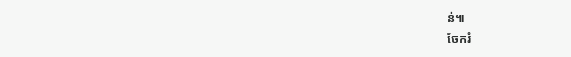ន់៕
ចែករំ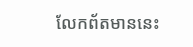លែកព័តមាននេះ